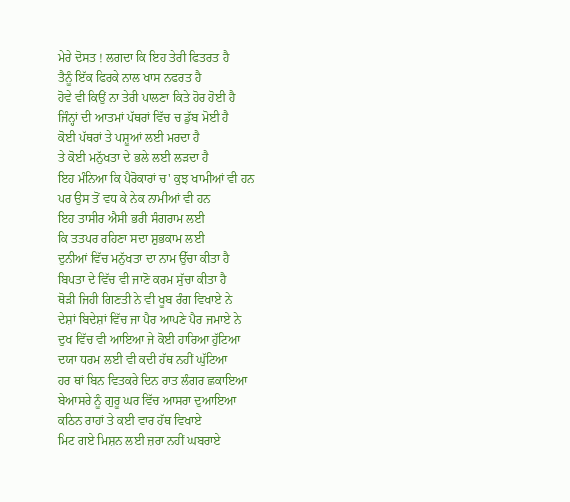ਮੇਰੇ ਦੋਸਤ ! ਲਗਦਾ ਕਿ ਇਹ ਤੇਰੀ ਫਿਤਰਤ ਹੈ
ਤੈਨੂੰ ਇੱਕ ਫਿਰਕੇ ਨਾਲ ਖਾਸ ਨਫਰਤ ਹੈ
ਹੋਵੇ ਵੀ ਕਿਉਂ ਨਾ ਤੇਰੀ ਪਾਲਣਾ ਕਿਤੇ ਹੋਰ ਹੋਈ ਹੈ
ਜਿੰਨ੍ਹਾਂ ਦੀ ਆਤਮਾਂ ਪੱਥਰਾਂ ਵਿੱਚ ਚ ਡੁੱਬ ਮੋਈ ਹੈ
ਕੋਈ ਪੱਥਰਾਂ ਤੇ ਪਸ਼ੂਆਂ ਲਈ ਮਰਦਾ ਹੈ
ਤੇ ਕੋਈ ਮਨੁੱਖਤਾ ਦੇ ਭਲੇ ਲਈ ਲੜਦਾ ਹੈ
ਇਹ ਮੰਨਿਆ ਕਿ ਪੈਰੋਕਾਰਾਂ ਚ' ਕੁਝ ਖਾਮੀਆਂ ਵੀ ਹਨ
ਪਰ ਉਸ ਤੋਂ ਵਧ ਕੇ ਨੇਕ ਨਾਮੀਆਂ ਵੀ ਹਨ
ਇਹ ਤਾਸੀਰ ਐਸੀ ਭਰੀ ਸੰਗਰਾਮ ਲਈ
ਕਿ ਤਤਪਰ ਰਹਿਣਾ ਸਦਾ ਸ਼ੁਭਕਾਮ ਲਈ
ਦੁਨੀਆਂ ਵਿੱਚ ਮਨੁੱਖਤਾ ਦਾ ਨਾਮ ਉੱਚਾ ਕੀਤਾ ਹੈ
ਬਿਪਤਾ ਦੇ ਵਿੱਚ ਵੀ ਜਾਣੋ ਕਰਮ ਸੁੱਚਾ ਕੀਤਾ ਹੈ
ਥੋੜੀ ਜਿਹੀ ਗਿਣਤੀ ਨੇ ਵੀ ਖੂਬ ਰੰਗ ਵਿਖਾਏ ਨੇ
ਦੇਸ਼ਾਂ ਬਿਦੇਸ਼ਾਂ ਵਿੱਚ ਜਾ ਪੈਰ ਆਪਣੇ ਪੈਰ ਜਮਾਏ ਨੇ
ਦੁਖ ਵਿੱਚ ਵੀ ਆਇਆ ਜੇ ਕੋਈ ਹਾਰਿਆ ਹੁੱਟਿਆ
ਦਯਾ ਧਰਮ ਲਈ ਵੀ ਕਦੀ ਹੱਥ ਨਹੀਂ ਘੁੱਟਿਆ
ਹਰ ਥਾਂ ਬਿਨ ਵਿਤਕਰੇ ਦਿਨ ਰਾਤ ਲੰਗਰ ਛਕਾਇਆ
ਬੇਆਸਰੇ ਨੂੰ ਗੁਰੂ ਘਰ ਵਿੱਚ ਆਸਰਾ ਦੁਆਇਆ
ਕਠਿਨ ਰਾਹਾਂ ਤੇ ਕਈ ਵਾਰ ਹੱਥ ਵਿਖਾਏ
ਮਿਟ ਗਏ ਮਿਸ਼ਨ ਲਈ ਜ਼ਰਾ ਨਹੀਂ ਘਬਰਾਏ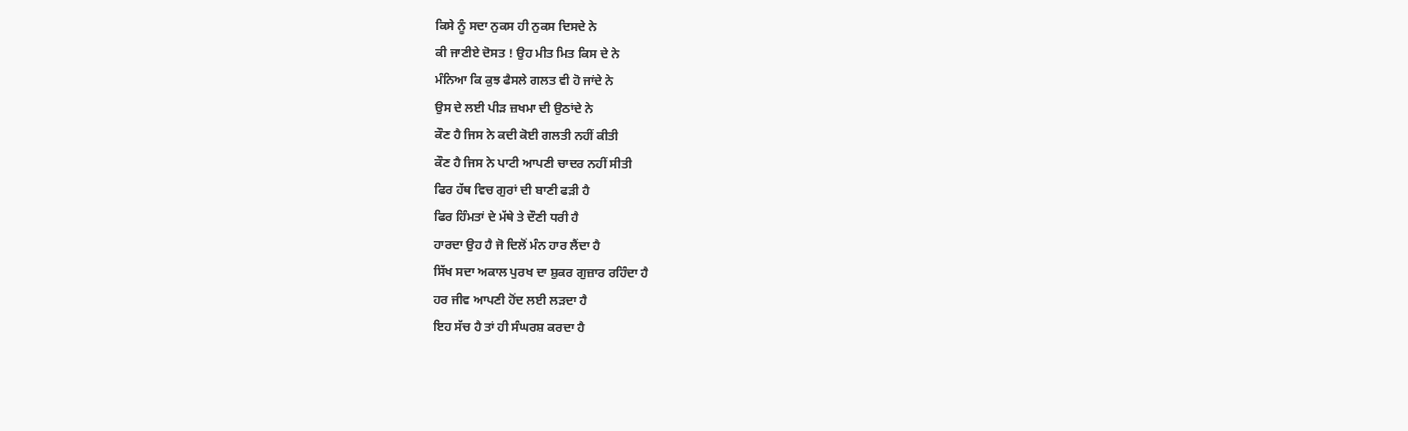ਕਿਸੇ ਨੂੰ ਸਦਾ ਨੁਕਸ ਹੀ ਨੁਕਸ ਦਿਸਦੇ ਨੇ
ਕੀ ਜਾਣੀਏ ਦੋਸਤ ! ਉਹ ਮੀਤ ਮਿਤ ਕਿਸ ਦੇ ਨੇ
ਮੰਨਿਆ ਕਿ ਕੁਝ ਫੈਸਲੇ ਗਲਤ ਵੀ ਹੋ ਜਾਂਦੇ ਨੇ
ਉਸ ਦੇ ਲਈ ਪੀੜ ਜ਼ਖਮਾ ਦੀ ਉਠਾਂਦੇ ਨੇ
ਕੌਣ ਹੈ ਜਿਸ ਨੇ ਕਦੀ ਕੋਈ ਗਲਤੀ ਨਹੀਂ ਕੀਤੀ
ਕੌਣ ਹੈ ਜਿਸ ਨੇ ਪਾਟੀ ਆਪਣੀ ਚਾਦਰ ਨਹੀਂ ਸੀਤੀ
ਫਿਰ ਹੱਥ ਵਿਚ ਗੁਰਾਂ ਦੀ ਬਾਣੀ ਫੜੀ ਹੈ
ਫਿਰ ਹਿੰਮਤਾਂ ਦੇ ਮੱਥੇ ਤੇ ਦੌਣੀ ਧਰੀ ਹੈ
ਹਾਰਦਾ ਉਹ ਹੈ ਜੋ ਦਿਲੋਂ ਮੰਨ ਹਾਰ ਲੈਂਦਾ ਹੈ
ਸਿੱਖ ਸਦਾ ਅਕਾਲ ਪੁਰਖ ਦਾ ਸ਼ੁਕਰ ਗੁਜ਼ਾਰ ਰਹਿੰਦਾ ਹੈ
ਹਰ ਜੀਵ ਆਪਣੀ ਹੋਂਦ ਲਈ ਲੜਦਾ ਹੈ
ਇਹ ਸੱਚ ਹੈ ਤਾਂ ਹੀ ਸੰਘਰਸ਼ ਕਰਦਾ ਹੈ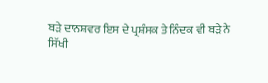ਬੜੇ ਦਾਨਸ਼ਵਰ ਇਸ ਦੇ ਪ੍ਰਸ਼ੰਸਕ ਤੇ ਨਿੰਦਕ ਵੀ ਬੜੇ ਨੇ
ਸਿੱਖੀ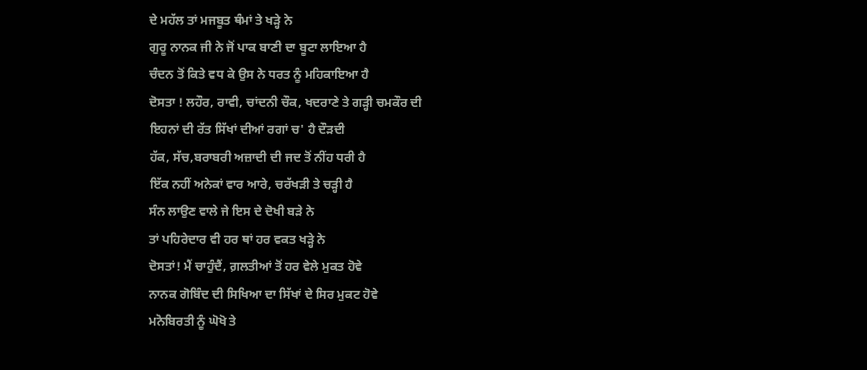ਦੇ ਮਹੱਲ ਤਾਂ ਮਜਬੂਤ ਥੰਮਾਂ ਤੇ ਖੜ੍ਹੇ ਨੇ
ਗੁਰੂ ਨਾਨਕ ਜੀ ਨੇ ਜੋਂ ਪਾਕ ਬਾਣੀ ਦਾ ਬੂਟਾ ਲਾਇਆ ਹੈ
ਚੰਦਨ ਤੋਂ ਕਿਤੇ ਵਧ ਕੇ ਉਸ ਨੇ ਧਰਤ ਨੂੰ ਮਹਿਕਾਇਆ ਹੈ
ਦੋਸਤਾ ! ਲਹੌਰ, ਰਾਵੀ, ਚਾਂਦਨੀ ਚੌਕ, ਖਦਰਾਣੇ ਤੇ ਗੜ੍ਹੀ ਚਮਕੌਰ ਦੀ
ਇਹਨਾਂ ਦੀ ਰੱਤ ਸਿੱਖਾਂ ਦੀਆਂ ਰਗਾਂ ਚ' ਹੈ ਦੌੜਦੀ
ਹੱਕ, ਸੱਚ,ਬਰਾਬਰੀ ਅਜ਼ਾਦੀ ਦੀ ਜਦ ਤੋਂ ਨੀਂਹ ਧਰੀ ਹੈ
ਇੱਕ ਨਹੀਂ ਅਨੇਕਾਂ ਵਾਰ ਆਰੇ, ਚਰੱਖੜੀ ਤੇ ਚੜ੍ਹੀ ਹੈ
ਸੰਨ ਲਾਉਣ ਵਾਲੇ ਜੇ ਇਸ ਦੇ ਦੋਖੀ ਬੜੇ ਨੇ
ਤਾਂ ਪਹਿਰੇਦਾਰ ਵੀ ਹਰ ਥਾਂ ਹਰ ਵਕਤ ਖੜ੍ਹੇ ਨੇ
ਦੋਸਤਾਂ! ਮੈਂ ਚਾਹੁੰਦੈਂ, ਗ਼ਲਤੀਆਂ ਤੋਂ ਹਰ ਵੇਲੇ ਮੁਕਤ ਹੋਵੇ
ਨਾਨਕ ਗੋਬਿੰਦ ਦੀ ਸਿਖਿਆ ਦਾ ਸਿੱਖਾਂ ਦੇ ਸਿਰ ਮੁਕਟ ਹੋਵੇ
ਮਨੋਬਿਰਤੀ ਨੂੰ ਘੋਖੋ ਤੇ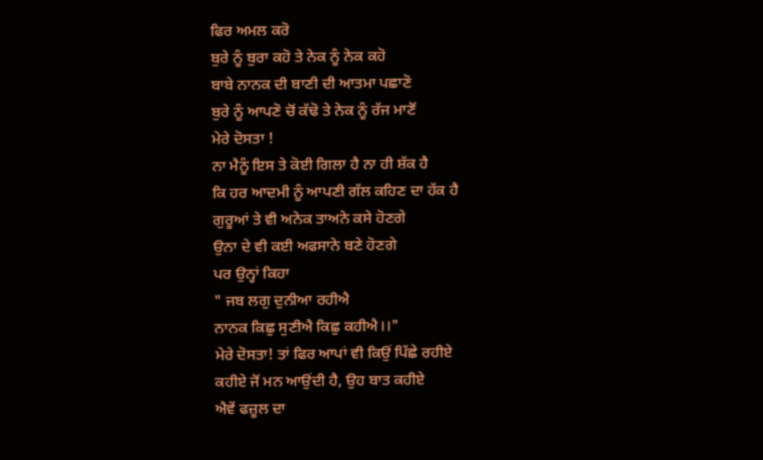ਫਿਰ ਅਮਲ ਕਰੋ
ਬੁਰੇ ਨੂੰ ਬੁਰਾ ਕਹੋ ਤੇ ਨੇਕ ਨੂੰ ਨੇਕ ਕਹੋ
ਬਾਬੇ ਨਾਨਕ ਦੀ ਬਾਣੀ ਦੀ ਆਤਮਾ ਪਛਾਣੋ
ਬੁਰੇ ਨੂੰ ਆਪਣੋ ਚੋਂ ਕੱਢੋ ਤੇ ਨੇਕ ਨੂੰ ਰੱਜ ਮਾਣੋਂ
ਮੇਰੇ ਦੋਸਤਾ !
ਨਾ ਮੈਨੂੰ ਇਸ ਤੇ ਕੋਈ ਗਿਲਾ ਹੈ ਨਾ ਹੀ ਸ਼ੱਕ ਹੈ
ਕਿ ਹਰ ਆਦਮੀ ਨੂੰ ਆਪਣੀ ਗੱਲ ਕਹਿਣ ਦਾ ਹੱਕ ਹੈ
ਗੁਰੂਆਂ ਤੇ ਵੀ ਅਨੇਕ ਤਾਅਨੇ ਕਸੇ ਹੋਣਗੇ
ਉਨਾ ਦੇ ਵੀ ਕਈ ਅਫਸਾਨੇ ਬਣੇ ਹੋਣਗੇ
ਪਰ ਉਨ੍ਹਾਂ ਕਿਹਾ
" ਜਬ ਲਗੁ ਦੁਨੀਆ ਰਹੀਐ
ਨਾਨਕ ਕਿਛੁ ਸੁਣੀਐ ਕਿਛੁ ਕਹੀਐ।।"
ਮੇਰੇ ਦੋਸਤਾ! ਤਾਂ ਫਿਰ ਆਪਾਂ ਵੀ ਕਿਉਂ ਪਿੱਛੇ ਰਹੀਏ
ਕਹੀਏ ਜੋਂ ਮਨ ਆਉਂਦੀ ਹੈ, ਉਹ ਬਾਤ ਕਹੀਏ
ਐਵੇਂ ਫਜ਼ੂਲ ਦਾ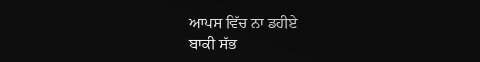ਆਪਸ ਵਿੱਚ ਨਾ ਡਹੀਏ
ਬਾਕੀ ਸੱਭ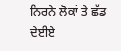ਨਿਰਨੇ ਲੋਕਾਂ ਤੇ ਛੱਡ ਦੇਈਏ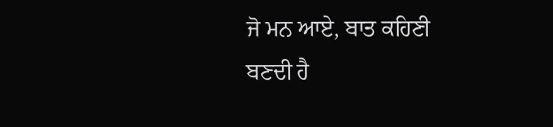ਜੋ ਮਨ ਆਏ, ਬਾਤ ਕਹਿਣੀ ਬਣਦੀ ਹੈ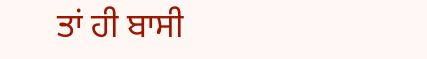ਤਾਂ ਹੀ ਬਾਸੀ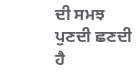ਦੀ ਸਮਝ ਪੁਣਦੀ ਛਣਦੀ ਹੈ